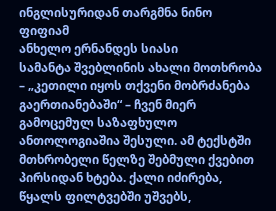ინგლისურიდან თარგმნა ნინო ფიფიამ
ანხელო ერნანდეს სიასი
სამანტა შვებლინის ახალი მოთხრობა – „კეთილი იყოს თქვენი მობრძანება გაერთიანებაში“ – ჩვენ მიერ გამოცემულ საზაფხულო ანთოლოგიაშია შესული. ამ ტექსტში მთხრობელი წელზე შებმული ქვებით პირსიდან ხტება. ქალი იძირება, წყალს ფილტვებში უშვებს,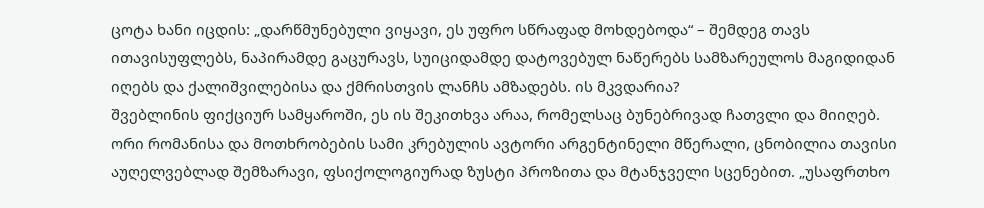ცოტა ხანი იცდის: „დარწმუნებული ვიყავი, ეს უფრო სწრაფად მოხდებოდა“ – შემდეგ თავს ითავისუფლებს, ნაპირამდე გაცურავს, სუიციდამდე დატოვებულ ნაწერებს სამზარეულოს მაგიდიდან იღებს და ქალიშვილებისა და ქმრისთვის ლანჩს ამზადებს. ის მკვდარია?
შვებლინის ფიქციურ სამყაროში, ეს ის შეკითხვა არაა, რომელსაც ბუნებრივად ჩათვლი და მიიღებ. ორი რომანისა და მოთხრობების სამი კრებულის ავტორი არგენტინელი მწერალი, ცნობილია თავისი აუღელვებლად შემზარავი, ფსიქოლოგიურად ზუსტი პროზითა და მტანჯველი სცენებით. „უსაფრთხო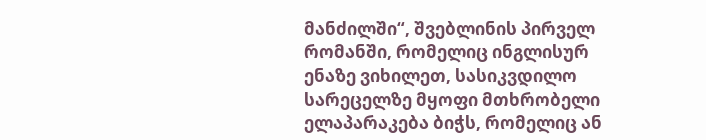მანძილში“, შვებლინის პირველ რომანში, რომელიც ინგლისურ ენაზე ვიხილეთ, სასიკვდილო სარეცელზე მყოფი მთხრობელი ელაპარაკება ბიჭს, რომელიც ან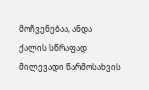მოჩვენებაა, ანდა ქალის სწრაფად მილევადი წარმოსახვის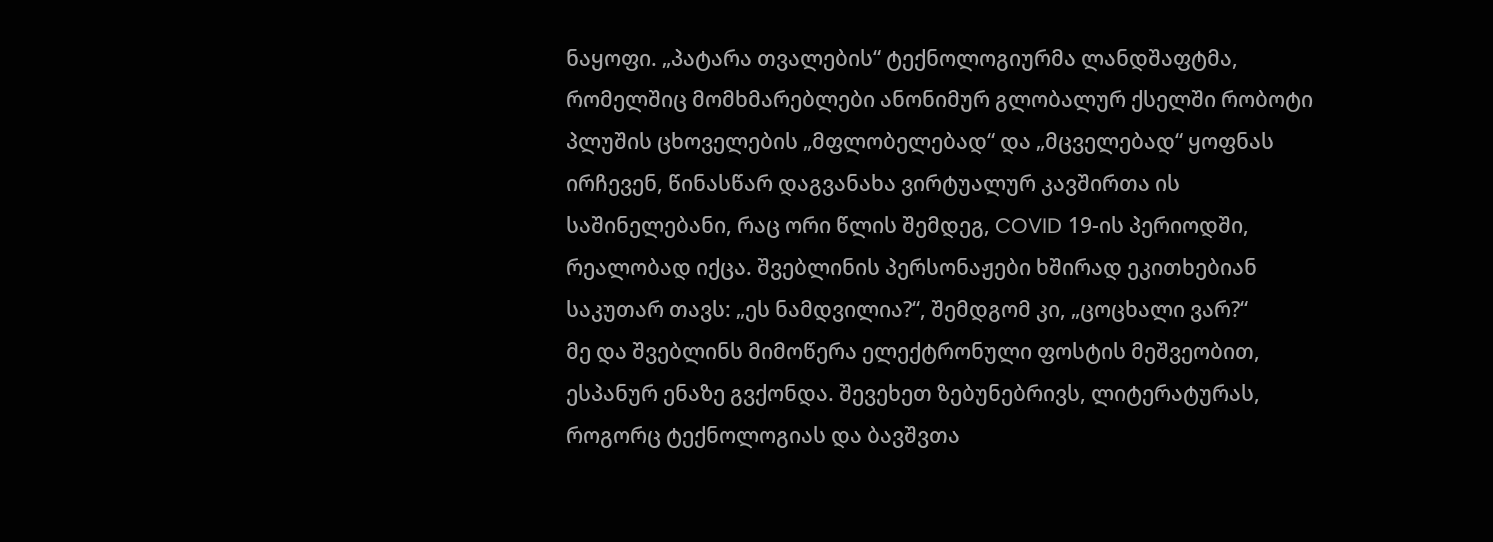ნაყოფი. „პატარა თვალების“ ტექნოლოგიურმა ლანდშაფტმა, რომელშიც მომხმარებლები ანონიმურ გლობალურ ქსელში რობოტი პლუშის ცხოველების „მფლობელებად“ და „მცველებად“ ყოფნას ირჩევენ, წინასწარ დაგვანახა ვირტუალურ კავშირთა ის საშინელებანი, რაც ორი წლის შემდეგ, COVID 19-ის პერიოდში, რეალობად იქცა. შვებლინის პერსონაჟები ხშირად ეკითხებიან საკუთარ თავს: „ეს ნამდვილია?“, შემდგომ კი, „ცოცხალი ვარ?“
მე და შვებლინს მიმოწერა ელექტრონული ფოსტის მეშვეობით, ესპანურ ენაზე გვქონდა. შევეხეთ ზებუნებრივს, ლიტერატურას, როგორც ტექნოლოგიას და ბავშვთა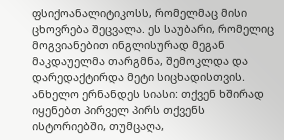ფსიქოანალიტიკოსს, რომელმაც მისი ცხოვრება შეცვალა. ეს საუბარი, რომელიც მოგვიანებით ინგლისურად მეგან მაკდაუელმა თარგმნა, შემოკლდა და დარედაქტირდა მეტი სიცხადისთვის.
ანხელო ერნანდეს სიასი: თქვენ ხშირად იყენებთ პირველ პირს თქვენს ისტორიებში, თუმცაღა,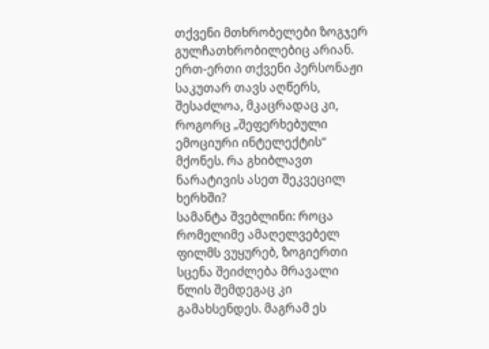თქვენი მთხრობელები ზოგჯერ გულჩათხრობილებიც არიან. ერთ-ერთი თქვენი პერსონაჟი საკუთარ თავს აღწერს, შესაძლოა, მკაცრადაც კი, როგორც „შეფერხებული ემოციური ინტელექტის“ მქონეს. რა გხიბლავთ ნარატივის ასეთ შეკვეცილ ხერხში?
სამანტა შვებლინი: როცა რომელიმე ამაღელვებელ ფილმს ვუყურებ, ზოგიერთი სცენა შეიძლება მრავალი წლის შემდეგაც კი გამახსენდეს. მაგრამ ეს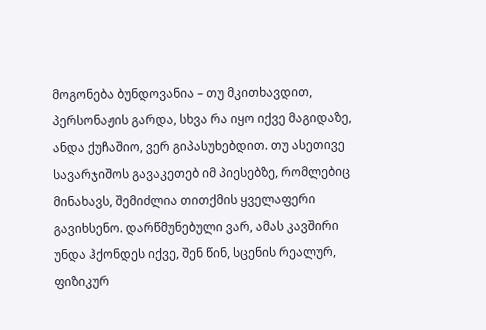მოგონება ბუნდოვანია – თუ მკითხავდით, პერსონაჟის გარდა, სხვა რა იყო იქვე მაგიდაზე, ანდა ქუჩაშიო, ვერ გიპასუხებდით. თუ ასეთივე სავარჯიშოს გავაკეთებ იმ პიესებზე, რომლებიც მინახავს, შემიძლია თითქმის ყველაფერი გავიხსენო. დარწმუნებული ვარ, ამას კავშირი უნდა ჰქონდეს იქვე, შენ წინ, სცენის რეალურ, ფიზიკურ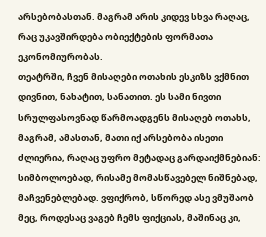არსებობასთან. მაგრამ არის კიდევ სხვა რაღაც, რაც უკავშირდება ობიექტების ფორმათა ეკონომიურობას.
თეატრში, ჩვენ მისაღები ოთახის ესკიზს ვქმნით დივნით, ნახატით, სანათით. ეს სამი ნივთი სრულფასოვნად წარმოადგენს მისაღებ ოთახს, მაგრამ, ამასთან, მათი იქ არსებობა ისეთი ძლიერია, რაღაც უფრო მეტადაც გარდაიქმნებიან: სიმბოლოებად, რისამე მომასწავებელ ნიშნებად, მაჩვენებლებად. ვფიქრობ, სწორედ ასე ვმუშაობ მეც, როდესაც ვაგებ ჩემს ფიქციას, მაშინაც კი,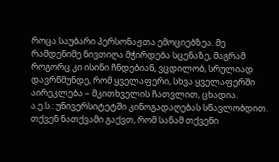როცა საუბარი პერსონაჟთა ემოციებზეა. მე რამდენიმე ნივთიღა მჭირდება სცენაზე, მაგრამ როგორც კი ისინი ჩნდებიან, ვცდილობ, სრულიად დავრწმუნდე, რომ ყველაფერი, სხვა ყველაფერში აირეკლება – მკითხველის ჩათვლით, ცხადია.
ა.ე.ს.: უნივერსიტეტში კინოგადაღებას სწავლობდით. თქვენ ნათქვამი გაქვთ, რომ სანამ თქვენი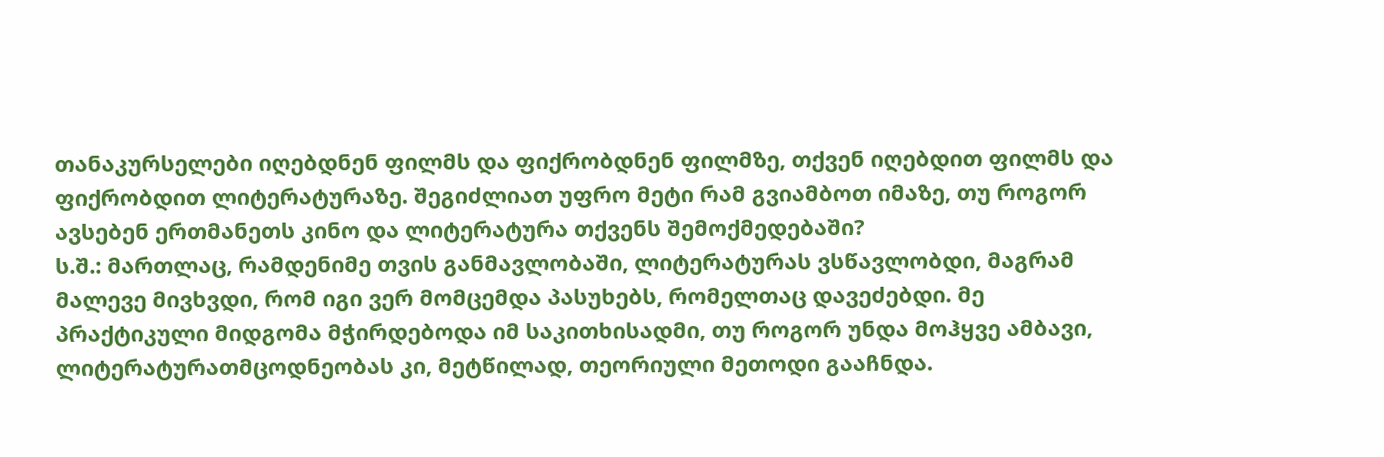თანაკურსელები იღებდნენ ფილმს და ფიქრობდნენ ფილმზე, თქვენ იღებდით ფილმს და ფიქრობდით ლიტერატურაზე. შეგიძლიათ უფრო მეტი რამ გვიამბოთ იმაზე, თუ როგორ ავსებენ ერთმანეთს კინო და ლიტერატურა თქვენს შემოქმედებაში?
ს.შ.: მართლაც, რამდენიმე თვის განმავლობაში, ლიტერატურას ვსწავლობდი, მაგრამ მალევე მივხვდი, რომ იგი ვერ მომცემდა პასუხებს, რომელთაც დავეძებდი. მე პრაქტიკული მიდგომა მჭირდებოდა იმ საკითხისადმი, თუ როგორ უნდა მოჰყვე ამბავი, ლიტერატურათმცოდნეობას კი, მეტწილად, თეორიული მეთოდი გააჩნდა.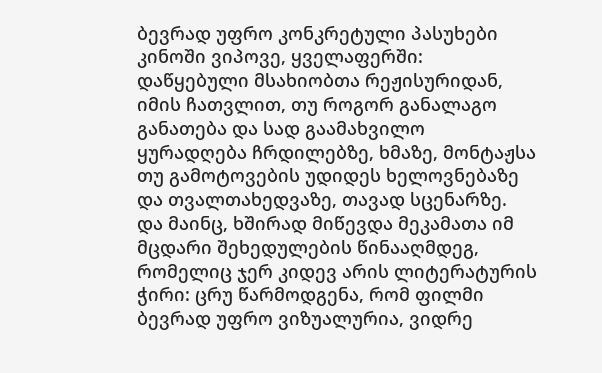ბევრად უფრო კონკრეტული პასუხები კინოში ვიპოვე, ყველაფერში: დაწყებული მსახიობთა რეჟისურიდან, იმის ჩათვლით, თუ როგორ განალაგო განათება და სად გაამახვილო ყურადღება ჩრდილებზე, ხმაზე, მონტაჟსა თუ გამოტოვების უდიდეს ხელოვნებაზე და თვალთახედვაზე, თავად სცენარზე.
და მაინც, ხშირად მიწევდა მეკამათა იმ მცდარი შეხედულების წინააღმდეგ, რომელიც ჯერ კიდევ არის ლიტერატურის ჭირი: ცრუ წარმოდგენა, რომ ფილმი ბევრად უფრო ვიზუალურია, ვიდრე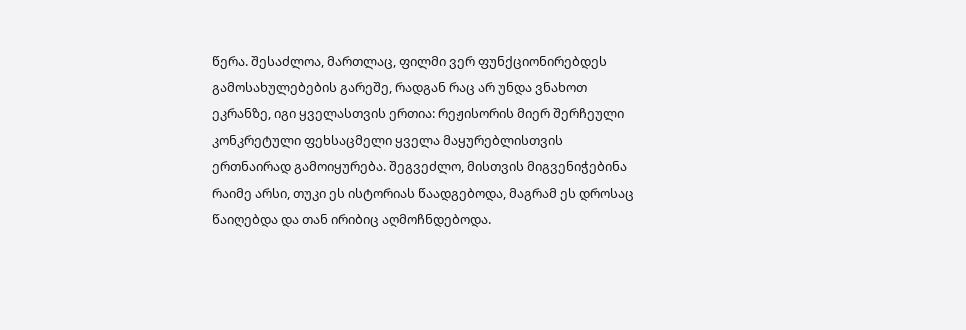წერა. შესაძლოა, მართლაც, ფილმი ვერ ფუნქციონირებდეს გამოსახულებების გარეშე, რადგან რაც არ უნდა ვნახოთ ეკრანზე, იგი ყველასთვის ერთია: რეჟისორის მიერ შერჩეული კონკრეტული ფეხსაცმელი ყველა მაყურებლისთვის ერთნაირად გამოიყურება. შეგვეძლო, მისთვის მიგვენიჭებინა რაიმე არსი, თუკი ეს ისტორიას წაადგებოდა, მაგრამ ეს დროსაც წაიღებდა და თან ირიბიც აღმოჩნდებოდა.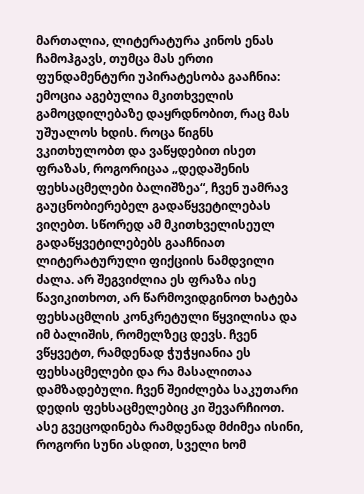მართალია, ლიტერატურა კინოს ენას ჩამოჰგავს, თუმცა მას ერთი ფუნდამენტური უპირატესობა გააჩნია: ემოცია აგებულია მკითხველის გამოცდილებაზე დაყრდნობით, რაც მას უშუალოს ხდის. როცა წიგნს ვკითხულობთ და ვაწყდებით ისეთ ფრაზას, როგორიცაა „დედაშენის ფეხსაცმელები ბალიშზეა“, ჩვენ უამრავ გაუცნობიერებელ გადაწყვეტილებას ვიღებთ. სწორედ ამ მკითხველისეულ გადაწყვეტილებებს გააჩნიათ ლიტერატურული ფიქციის ნამდვილი ძალა. არ შეგვიძლია ეს ფრაზა ისე წავიკითხოთ, არ წარმოვიდგინოთ ხატება ფეხსაცმლის კონკრეტული წყვილისა და იმ ბალიშის, რომელზეც დევს. ჩვენ ვწყვეტთ, რამდენად ჭუჭყიანია ეს ფეხსაცმელები და რა მასალითაა დამზადებული. ჩვენ შეიძლება საკუთარი დედის ფეხსაცმელებიც კი შევარჩიოთ. ასე გვეცოდინება რამდენად მძიმეა ისინი, როგორი სუნი ასდით, სველი ხომ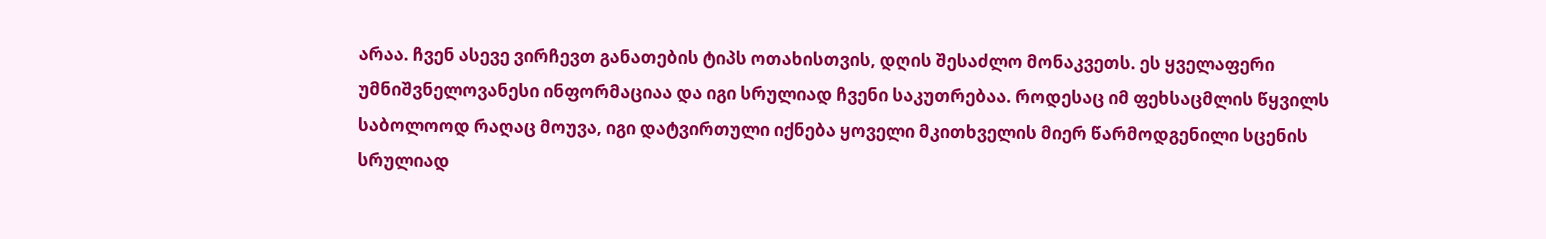არაა. ჩვენ ასევე ვირჩევთ განათების ტიპს ოთახისთვის, დღის შესაძლო მონაკვეთს. ეს ყველაფერი უმნიშვნელოვანესი ინფორმაციაა და იგი სრულიად ჩვენი საკუთრებაა. როდესაც იმ ფეხსაცმლის წყვილს საბოლოოდ რაღაც მოუვა, იგი დატვირთული იქნება ყოველი მკითხველის მიერ წარმოდგენილი სცენის სრულიად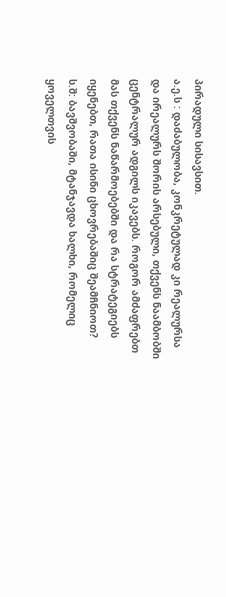პირადული სისავსით.
ა.ე.ს : დაძაბულობა, კონკრეტულად კი რეალურსა და ირეალურს შორის არსებული, თქვენს ნაამბობში ცენტრალურ ადგილს იკავებს. როგორ ამძაფრებთ მას თქვენს ნაწარმოებებში და რა სტრატეგიებს იყენებთ, რათა ისინი ცხოვრებაშიც შეამჩნიოთ?
ს.შ: ბავშვობაში, მტანჯავდა ხალხი, რომელიც ყოველთვის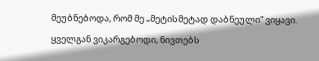მეუბნებოდა, რომ მე „მეტისმეტად დაბნეული“ ვიყავი. ყველგან ვიკარგებოდი, ნივთებს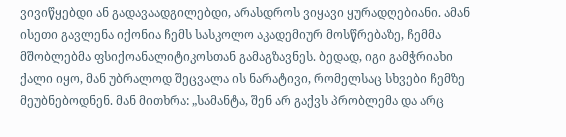ვივიწყებდი ან გადავაადგილებდი, არასდროს ვიყავი ყურადღებიანი. ამან ისეთი გავლენა იქონია ჩემს სასკოლო აკადემიურ მოსწრებაზე, ჩემმა მშობლებმა ფსიქოანალიტიკოსთან გამაგზავნეს. ბედად, იგი გამჭრიახი ქალი იყო, მან უბრალოდ შეცვალა ის ნარატივი, რომელსაც სხვები ჩემზე მეუბნებოდნენ. მან მითხრა: „სამანტა, შენ არ გაქვს პრობლემა და არც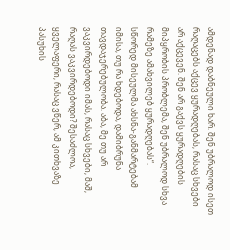ამდენად დაბნეული ხარ. შენ უბრალოდ ისეთ რაღაცებს აქცევ ყურადღებას, რასაც სხვები არ აქცევენ. შენ არ გაქვს ყურადღების მიპყრობის პრობლემა, შენ უბრალოდ სხვა რამეზე ამახვილებ ყურადღებას“.
სწორედ მისეულმა ახსნა-განმარტებამ იმისა, თუ რა ხდებოდა, დამიბრუნა თავდაჯერებულობა. აბა, მე თუ არ ვაკვირდებოდი იმას, რასაც სხვები, მაშ, რაღას ვაკვირდებოდი? შესაძლოა, ყველაფერი, რასაც ვწერ, ამ კითხვაზე პასუხის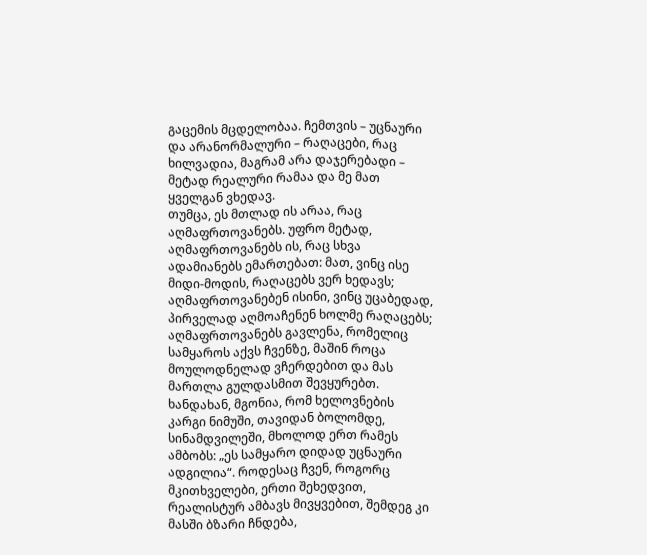გაცემის მცდელობაა. ჩემთვის – უცნაური და არანორმალური – რაღაცები, რაც ხილვადია, მაგრამ არა დაჯერებადი – მეტად რეალური რამაა და მე მათ ყველგან ვხედავ.
თუმცა, ეს მთლად ის არაა, რაც აღმაფრთოვანებს. უფრო მეტად, აღმაფრთოვანებს ის, რაც სხვა ადამიანებს ემართებათ: მათ, ვინც ისე მიდი-მოდის, რაღაცებს ვერ ხედავს; აღმაფრთოვანებენ ისინი, ვინც უცაბედად, პირველად აღმოაჩენენ ხოლმე რაღაცებს; აღმაფრთოვანებს გავლენა, რომელიც სამყაროს აქვს ჩვენზე, მაშინ როცა მოულოდნელად ვჩერდებით და მას მართლა გულდასმით შევყურებთ. ხანდახან, მგონია, რომ ხელოვნების კარგი ნიმუში, თავიდან ბოლომდე, სინამდვილეში, მხოლოდ ერთ რამეს ამბობს: „ეს სამყარო დიდად უცნაური ადგილია“. როდესაც ჩვენ, როგორც მკითხველები, ერთი შეხედვით, რეალისტურ ამბავს მივყვებით, შემდეგ კი მასში ბზარი ჩნდება,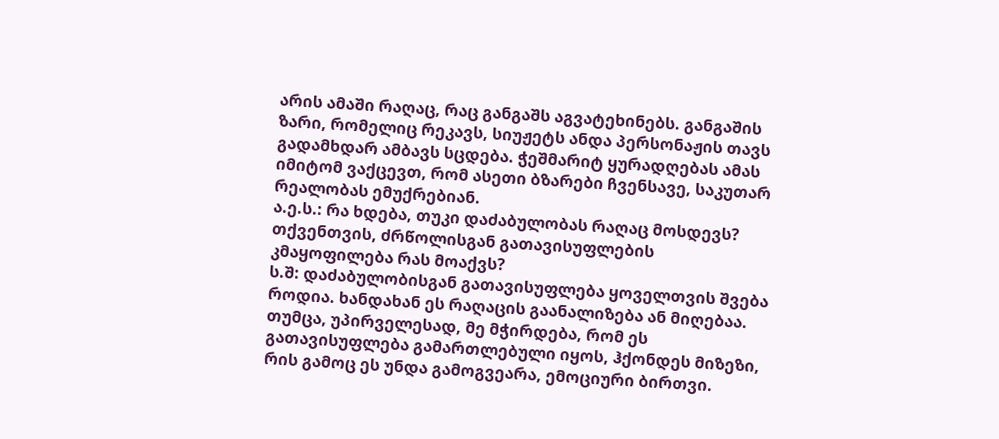არის ამაში რაღაც, რაც განგაშს აგვატეხინებს. განგაშის ზარი, რომელიც რეკავს, სიუჟეტს ანდა პერსონაჟის თავს გადამხდარ ამბავს სცდება. ჭეშმარიტ ყურადღებას ამას იმიტომ ვაქცევთ, რომ ასეთი ბზარები ჩვენსავე, საკუთარ რეალობას ემუქრებიან.
ა.ე.ს.: რა ხდება, თუკი დაძაბულობას რაღაც მოსდევს? თქვენთვის, ძრწოლისგან გათავისუფლების კმაყოფილება რას მოაქვს?
ს.შ: დაძაბულობისგან გათავისუფლება ყოველთვის შვება როდია. ხანდახან ეს რაღაცის გაანალიზება ან მიღებაა. თუმცა, უპირველესად, მე მჭირდება, რომ ეს გათავისუფლება გამართლებული იყოს, ჰქონდეს მიზეზი, რის გამოც ეს უნდა გამოგვეარა, ემოციური ბირთვი.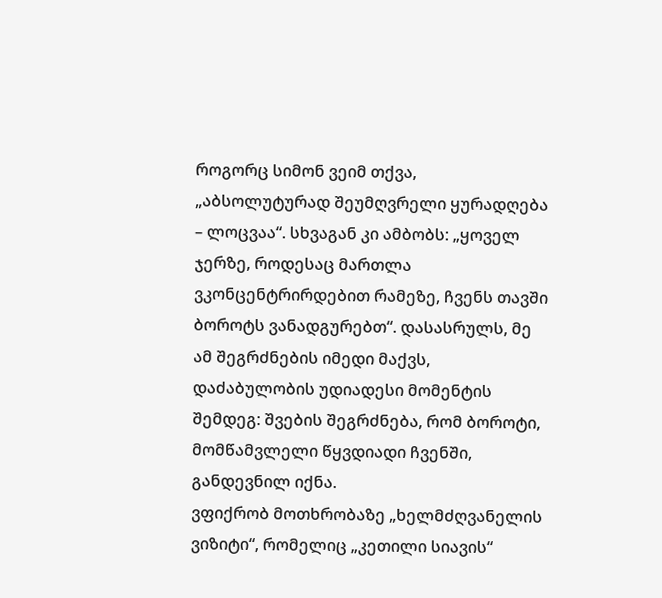როგორც სიმონ ვეიმ თქვა, „აბსოლუტურად შეუმღვრელი ყურადღება – ლოცვაა“. სხვაგან კი ამბობს: „ყოველ ჯერზე, როდესაც მართლა ვკონცენტრირდებით რამეზე, ჩვენს თავში ბოროტს ვანადგურებთ“. დასასრულს, მე ამ შეგრძნების იმედი მაქვს, დაძაბულობის უდიადესი მომენტის შემდეგ: შვების შეგრძნება, რომ ბოროტი, მომწამვლელი წყვდიადი ჩვენში, განდევნილ იქნა.
ვფიქრობ მოთხრობაზე „ხელმძღვანელის ვიზიტი“, რომელიც „კეთილი სიავის“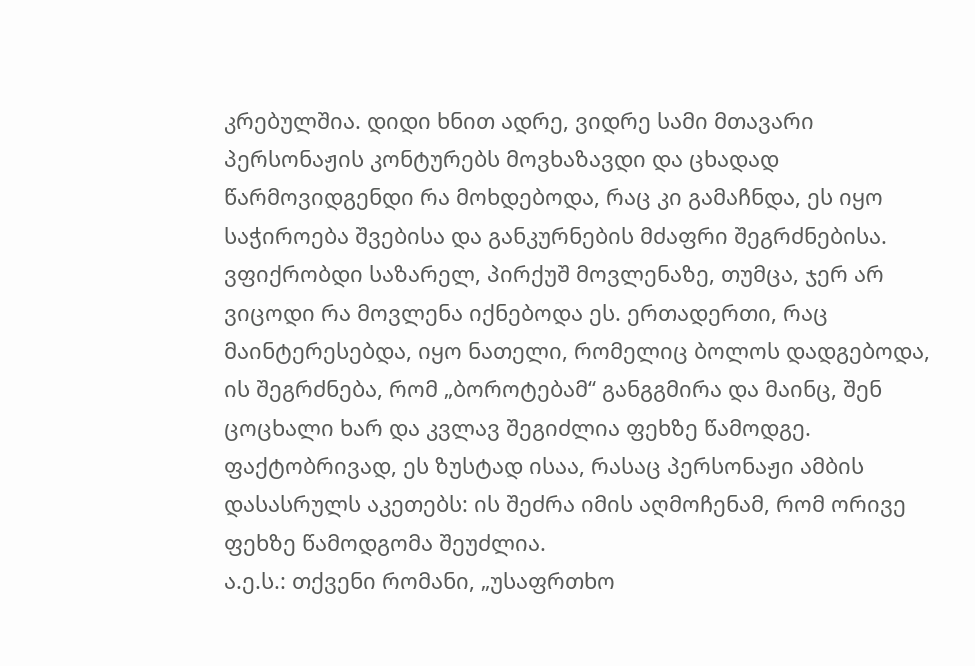კრებულშია. დიდი ხნით ადრე, ვიდრე სამი მთავარი პერსონაჟის კონტურებს მოვხაზავდი და ცხადად წარმოვიდგენდი რა მოხდებოდა, რაც კი გამაჩნდა, ეს იყო საჭიროება შვებისა და განკურნების მძაფრი შეგრძნებისა. ვფიქრობდი საზარელ, პირქუშ მოვლენაზე, თუმცა, ჯერ არ ვიცოდი რა მოვლენა იქნებოდა ეს. ერთადერთი, რაც მაინტერესებდა, იყო ნათელი, რომელიც ბოლოს დადგებოდა, ის შეგრძნება, რომ „ბოროტებამ“ განგგმირა და მაინც, შენ ცოცხალი ხარ და კვლავ შეგიძლია ფეხზე წამოდგე. ფაქტობრივად, ეს ზუსტად ისაა, რასაც პერსონაჟი ამბის დასასრულს აკეთებს: ის შეძრა იმის აღმოჩენამ, რომ ორივე ფეხზე წამოდგომა შეუძლია.
ა.ე.ს.: თქვენი რომანი, „უსაფრთხო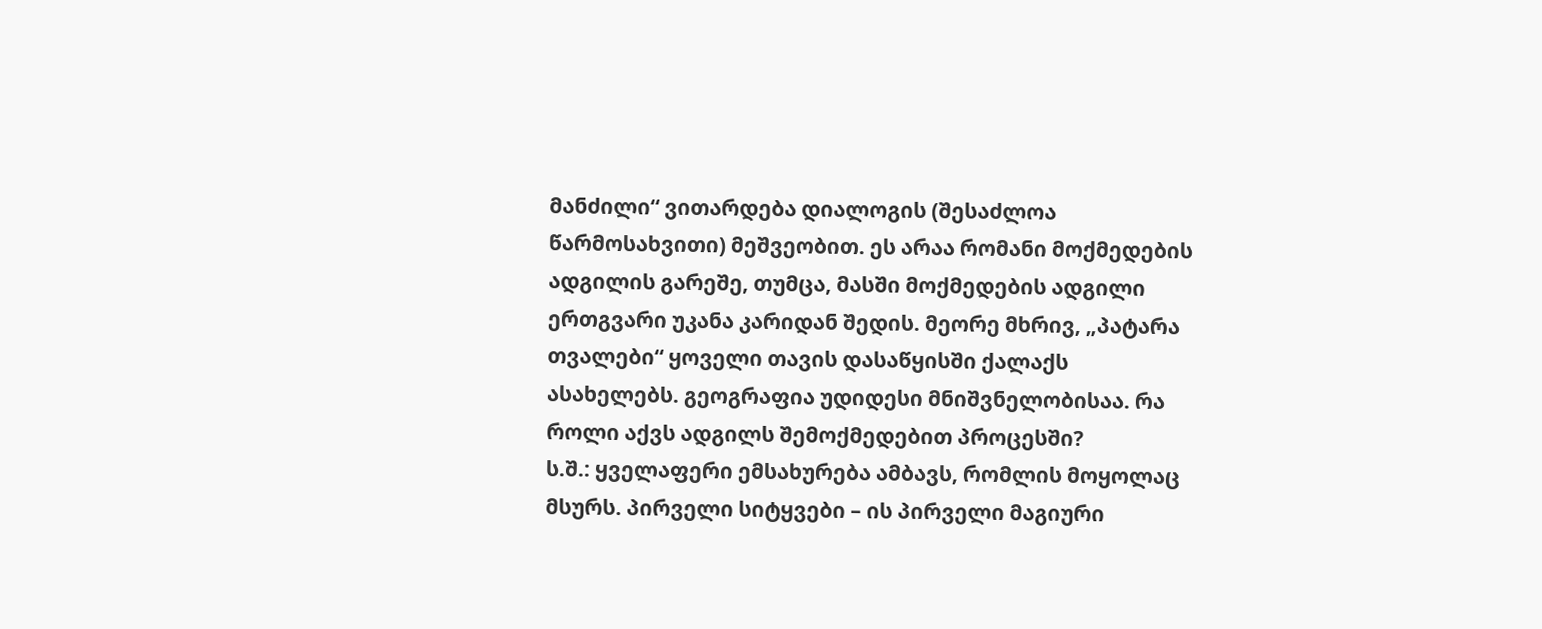მანძილი“ ვითარდება დიალოგის (შესაძლოა წარმოსახვითი) მეშვეობით. ეს არაა რომანი მოქმედების ადგილის გარეშე, თუმცა, მასში მოქმედების ადგილი ერთგვარი უკანა კარიდან შედის. მეორე მხრივ, „პატარა თვალები“ ყოველი თავის დასაწყისში ქალაქს ასახელებს. გეოგრაფია უდიდესი მნიშვნელობისაა. რა როლი აქვს ადგილს შემოქმედებით პროცესში?
ს.შ.: ყველაფერი ემსახურება ამბავს, რომლის მოყოლაც მსურს. პირველი სიტყვები – ის პირველი მაგიური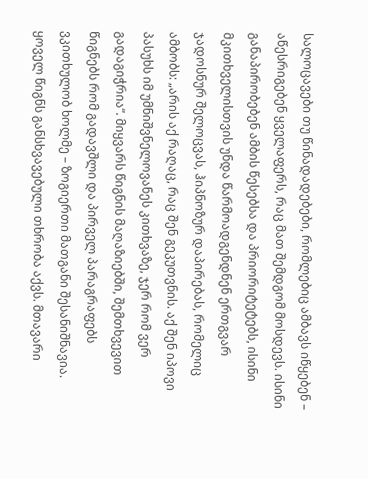სალოცავები თუ წინადადებები, რომლებიც ამბავს იწყებენ – აწესრიგებენ ყველაფერს, რაც მათ შემდგომ მოსდევს. ისინი განაპირობებენ ამბის წესებსა და პრიორიტეტებს, ისინი მკითხველისთვის უნდა წარმოადგენდნენ ერთგვარ ჯადოსნურ შელოცვას, ჰიპნოზურ დაპირებას, რომელიც ამბობს: „არის აქ რაღაც, რაც შენ გეკუთვნის. აქ შენ იპოვი პასუხს იმ უმნიშვნელოვანეს კითხვაზე, ჯერ რომ ვერ გადაგიჭრია“. მიყვარს წიგნის მაღაზიებში, შემთხვევით წიგნებს რომ გადავშლი და პირველ პარაგრაფებს ვკითხულობ ხოლმე – ზოგიერთი მათგანი შესანიშნავია.
ყოველ წიგნს განსხვავებული თხრობა აქვს. მთავარი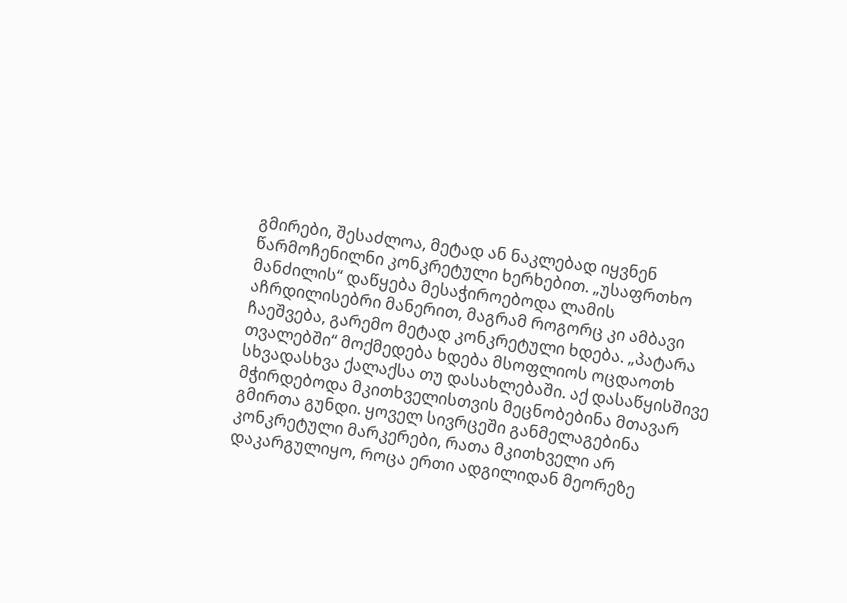გმირები, შესაძლოა, მეტად ან ნაკლებად იყვნენ წარმოჩენილნი კონკრეტული ხერხებით. „უსაფრთხო მანძილის“ დაწყება მესაჭიროებოდა ლამის აჩრდილისებრი მანერით, მაგრამ როგორც კი ამბავი ჩაეშვება, გარემო მეტად კონკრეტული ხდება. „პატარა თვალებში“ მოქმედება ხდება მსოფლიოს ოცდაოთხ სხვადასხვა ქალაქსა თუ დასახლებაში. აქ დასაწყისშივე მჭირდებოდა მკითხველისთვის მეცნობებინა მთავარ გმირთა გუნდი. ყოველ სივრცეში განმელაგებინა კონკრეტული მარკერები, რათა მკითხველი არ დაკარგულიყო, როცა ერთი ადგილიდან მეორეზე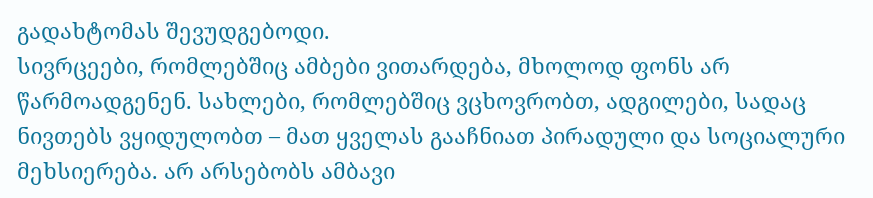გადახტომას შევუდგებოდი.
სივრცეები, რომლებშიც ამბები ვითარდება, მხოლოდ ფონს არ წარმოადგენენ. სახლები, რომლებშიც ვცხოვრობთ, ადგილები, სადაც ნივთებს ვყიდულობთ – მათ ყველას გააჩნიათ პირადული და სოციალური მეხსიერება. არ არსებობს ამბავი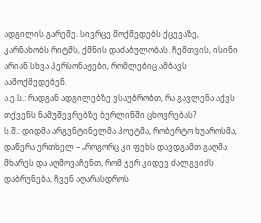ადგილის გარეშე. სივრცე მოქმედებს ქცევაზე, კარნახობს რიტმს, ქმნის დაძაბულობას. ჩემთვის, ისინი არიან სხვა პერსონაჟები, რომლებიც ამბავს აამოქმედებენ.
ა.ე.ს.: რადგან ადგილებზე ვსაუბრობთ, რა გავლენა აქვს თქვენს ნამუშევრებზე ბერლინში ცხოვრებას?
ს.შ.: დიდმა არგენტინელმა პოეტმა, რობერტო ხუაროსმა, დაწერა ერთხელ – „როგორც კი ფეხს დავდგამთ გაღმა მხარეს და აღმოვაჩენთ, რომ ჯერ კიდევ ძალგვიძს დაბრუნება, ჩვენ აღარასდროს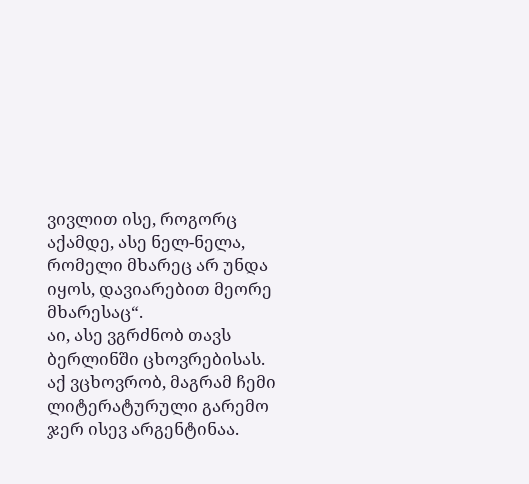ვივლით ისე, როგორც აქამდე, ასე ნელ-ნელა, რომელი მხარეც არ უნდა იყოს, დავიარებით მეორე მხარესაც“.
აი, ასე ვგრძნობ თავს ბერლინში ცხოვრებისას. აქ ვცხოვრობ, მაგრამ ჩემი ლიტერატურული გარემო ჯერ ისევ არგენტინაა.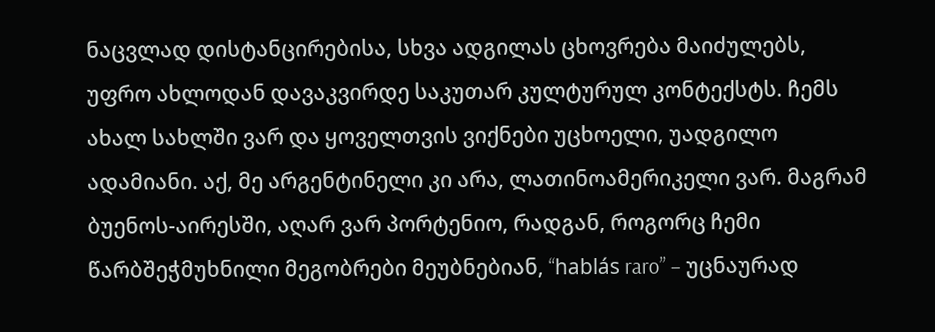ნაცვლად დისტანცირებისა, სხვა ადგილას ცხოვრება მაიძულებს, უფრო ახლოდან დავაკვირდე საკუთარ კულტურულ კონტექსტს. ჩემს ახალ სახლში ვარ და ყოველთვის ვიქნები უცხოელი, უადგილო ადამიანი. აქ, მე არგენტინელი კი არა, ლათინოამერიკელი ვარ. მაგრამ ბუენოს-აირესში, აღარ ვარ პორტენიო, რადგან, როგორც ჩემი წარბშეჭმუხნილი მეგობრები მეუბნებიან, “hablás raro” – უცნაურად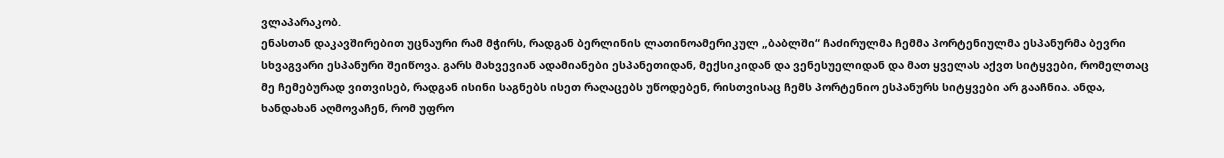ვლაპარაკობ.
ენასთან დაკავშირებით უცნაური რამ მჭირს, რადგან ბერლინის ლათინოამერიკულ „ბაბლში“ ჩაძირულმა ჩემმა პორტენიულმა ესპანურმა ბევრი სხვაგვარი ესპანური შეიწოვა. გარს მახვევიან ადამიანები ესპანეთიდან, მექსიკიდან და ვენესუელიდან და მათ ყველას აქვთ სიტყვები, რომელთაც მე ჩემებურად ვითვისებ, რადგან ისინი საგნებს ისეთ რაღაცებს უწოდებენ, რისთვისაც ჩემს პორტენიო ესპანურს სიტყვები არ გააჩნია. ანდა, ხანდახან აღმოვაჩენ, რომ უფრო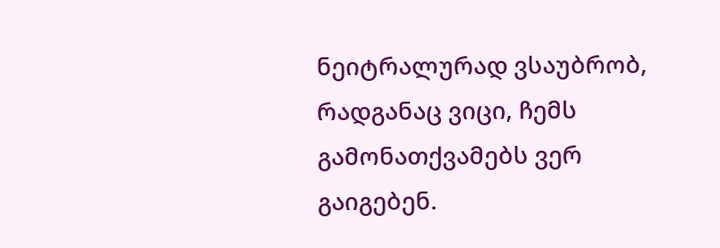ნეიტრალურად ვსაუბრობ, რადგანაც ვიცი, ჩემს გამონათქვამებს ვერ გაიგებენ.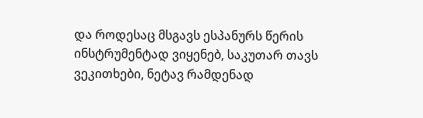და როდესაც მსგავს ესპანურს წერის ინსტრუმენტად ვიყენებ, საკუთარ თავს ვეკითხები, ნეტავ რამდენად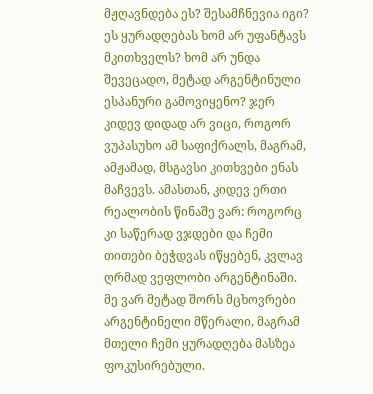მჟღავნდება ეს? შესამჩნევია იგი? ეს ყურადღებას ხომ არ უფანტავს მკითხველს? ხომ არ უნდა შევეცადო, მეტად არგენტინული ესპანური გამოვიყენო? ჯერ კიდევ დიდად არ ვიცი, როგორ ვუპასუხო ამ საფიქრალს, მაგრამ, ამჟამად, მსგავსი კითხვები ენას მაჩვევს. ამასთან, კიდევ ერთი რეალობის წინაშე ვარ: როგორც კი საწერად ვჯდები და ჩემი თითები ბეჭდვას იწყებენ, კვლავ ღრმად ვეფლობი არგენტინაში. მე ვარ მეტად შორს მცხოვრები არგენტინელი მწერალი, მაგრამ მთელი ჩემი ყურადღება მასზეა ფოკუსირებული.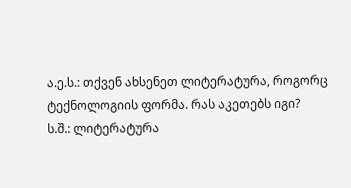ა.ე.ს.: თქვენ ახსენეთ ლიტერატურა, როგორც ტექნოლოგიის ფორმა. რას აკეთებს იგი?
ს.შ.: ლიტერატურა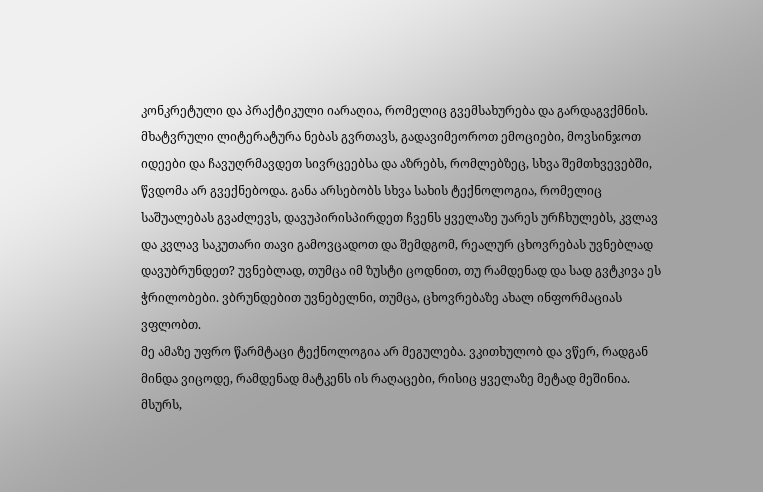კონკრეტული და პრაქტიკული იარაღია, რომელიც გვემსახურება და გარდაგვქმნის. მხატვრული ლიტერატურა ნებას გვრთავს, გადავიმეოროთ ემოციები, მოვსინჯოთ იდეები და ჩავუღრმავდეთ სივრცეებსა და აზრებს, რომლებზეც, სხვა შემთხვევებში, წვდომა არ გვექნებოდა. განა არსებობს სხვა სახის ტექნოლოგია, რომელიც საშუალებას გვაძლევს, დავუპირისპირდეთ ჩვენს ყველაზე უარეს ურჩხულებს, კვლავ და კვლავ საკუთარი თავი გამოვცადოთ და შემდგომ, რეალურ ცხოვრებას უვნებლად დავუბრუნდეთ? უვნებლად, თუმცა იმ ზუსტი ცოდნით, თუ რამდენად და სად გვტკივა ეს ჭრილობები. ვბრუნდებით უვნებელნი, თუმცა, ცხოვრებაზე ახალ ინფორმაციას ვფლობთ.
მე ამაზე უფრო წარმტაცი ტექნოლოგია არ მეგულება. ვკითხულობ და ვწერ, რადგან მინდა ვიცოდე, რამდენად მატკენს ის რაღაცები, რისიც ყველაზე მეტად მეშინია. მსურს,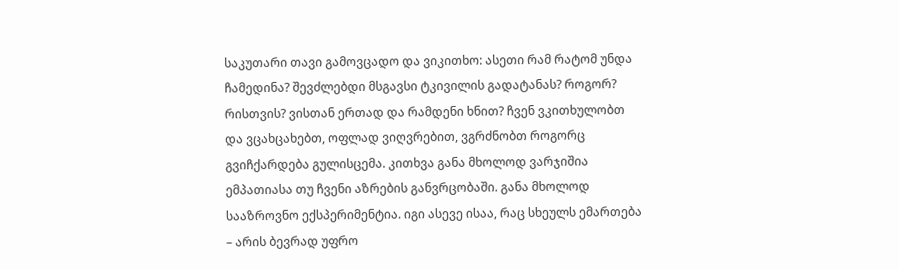საკუთარი თავი გამოვცადო და ვიკითხო: ასეთი რამ რატომ უნდა ჩამედინა? შევძლებდი მსგავსი ტკივილის გადატანას? როგორ? რისთვის? ვისთან ერთად და რამდენი ხნით? ჩვენ ვკითხულობთ და ვცახცახებთ, ოფლად ვიღვრებით, ვგრძნობთ როგორც გვიჩქარდება გულისცემა. კითხვა განა მხოლოდ ვარჯიშია ემპათიასა თუ ჩვენი აზრების განვრცობაში. განა მხოლოდ სააზროვნო ექსპერიმენტია. იგი ასევე ისაა, რაც სხეულს ემართება – არის ბევრად უფრო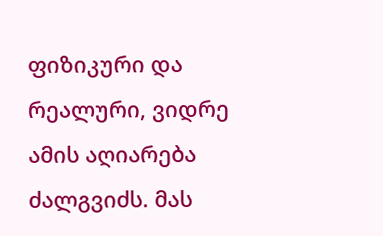ფიზიკური და რეალური, ვიდრე ამის აღიარება ძალგვიძს. მას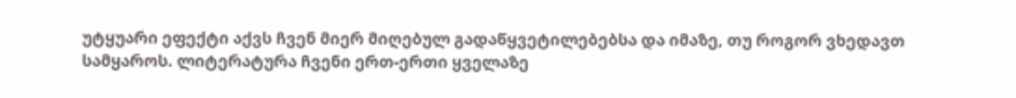უტყუარი ეფექტი აქვს ჩვენ მიერ მიღებულ გადაწყვეტილებებსა და იმაზე, თუ როგორ ვხედავთ სამყაროს. ლიტერატურა ჩვენი ერთ-ერთი ყველაზე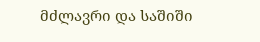მძლავრი და საშიში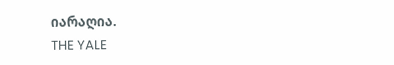იარაღია.
THE YALE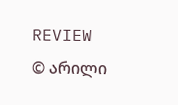REVIEW
© არილი